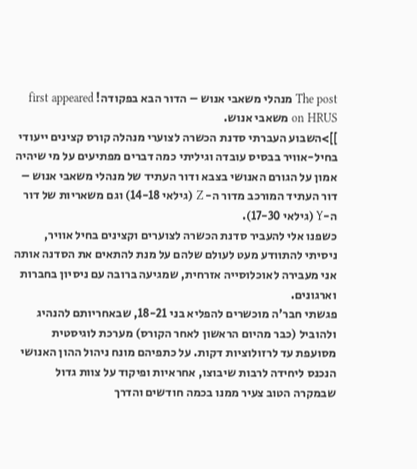The post מנהלי משאבי אנוש – הדור הבא בפקודה! first appeared on HRUS משאבי אנוש.
]]>השבוע העברתי סדנת הכשרה לצוערי מנהלה קורס קצינים ייעודי בחיל-אוויר בבסיס עובדה וגיליתי כמה דברים מפתיעים על מי שיהיה אמון על הגורם האנושי בצבא ודור העתיד של מנהלי משאבי אנוש – דור העתיד המורכב מדור ה- Z (גילאי 14-18) וגם משאריות של דור ה-Y (גילאי 17-30).
כשפנו אלי להעביר סדנת הכשרה לצוערים וקצינים בחיל אוויר, ניסיתי להתוודע מעט לעולם שלהם על מנת להתאים את הסדנה אותה אני מעבירה לאוכלוסייה אזרחית, שמגיעה ברובה עם ניסיון בחברות וארגונים.
פגשתי חבר'ה מוכשרים להפליא בני 18-21, שבאחריותם להנהיג ולהוביל (כבר מהיום הראשון לאחר הקורס) מערכת לוגיסטית מסועפת עד לרזולוציות דקות. על כתפיהם מונח ניהול ההון האנושי הנכנס ליחידה לרבות שיבוצו, אחראיות ופיקוד על צוות גדול שבמקרה הטוב צעיר ממנו בכמה חודשים והדרך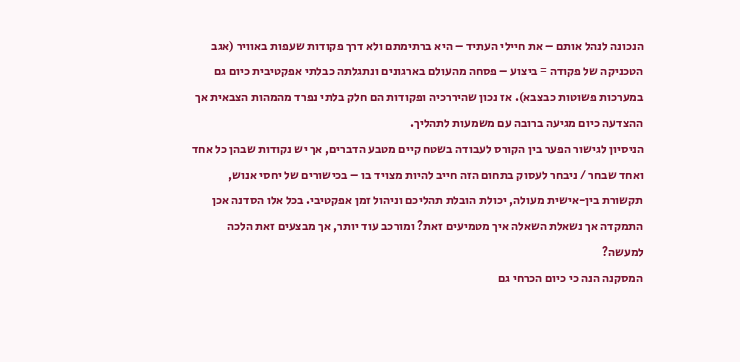הנכונה לנהל אותם – את חיילי העתיד – היא ברתימתם ולא דרך פקודות שעפות באוויר (אגב הטכניקה של פקודה = ביצוע – פסחה מהעולם בארגונים ונתגלתה כבלתי אפקטיבית כיום גם במערכות פשוטות כבצבא). אז נכון שהיררכיה ופקודות הם חלק בלתי נפרד מהמהות הצבאית אך ההצדעה כיום מגיעה ברובה עם משמעות לתהליך.
הניסיון לגישור הפער בין הקורס לעבודה בשטח קיים מטבע הדברים, אך יש נקודות שבהן כל אחד ואחד שבחר / ניבחר לעסוק בתחום הזה חייב להיות מצויד בו – בכישורים של יחסי אנוש, תקשורת בין-אישית מעולה, יכולת הובלת תהליכם וניהול זמן אפקטיבי. בכל אלו הסדנה אכן התמקדה אך נשאלת השאלה איך מטמיעים זאת? ומורכב עוד יותר, אך מבצעים זאת הלכה למעשה?
המסקנה הנה כי כיום הכרחי גם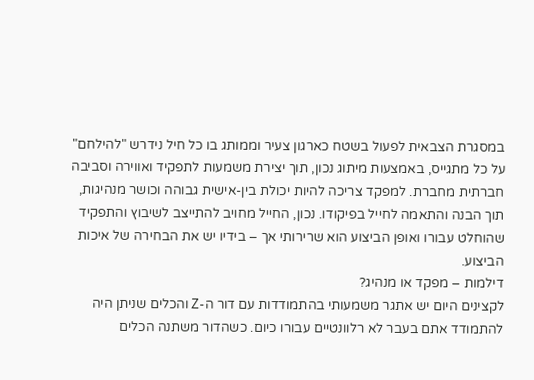במסגרת הצבאית לפעול בשטח כארגון צעיר וממותג בו כל חיל נידרש "להילחם" על כל מתגייס, באמצעות מיתוג נכון, תוך יצירת משמעות לתפקיד ואווירה וסביבה חברתית מחברת. למפקד צריכה להיות יכולת בין-אישית גבוהה וכושר מנהיגות, תוך הבנה והתאמה לחייל בפיקודו. נכון, החייל מחויב להתייצב לשיבוץ והתפקיד שהוחלט עבורו ואופן הביצוע הוא שרירותי אך – בידיו יש את הבחירה של איכות הביצוע.
דילמות – מפקד או מנהיג?
לקצינים היום יש אתגר משמעותי בהתמודדות עם דור ה-Z והכלים שניתן היה להתמודד אתם בעבר לא רלוונטיים עבורו כיום. כשהדור משתנה הכלים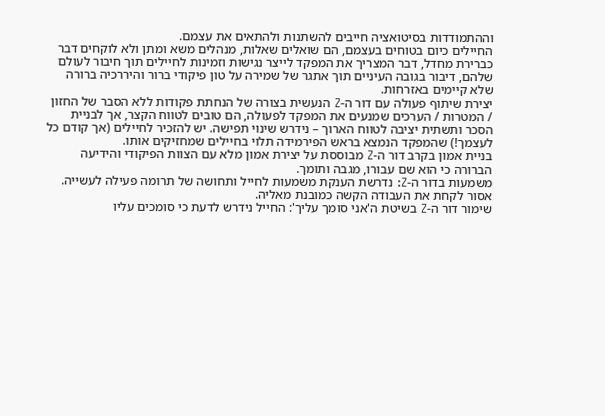וההתמודדות בסיטואציה חייבים להשתנות ולהתאים את עצמם.
החיילים כיום בטוחים בעצמם, הם שואלים שאלות, מנהלים משא ומתן ולא לוקחים דבר כברירת מחדל, דבר המצריך את המפקד לייצר נגישות וזמינות לחיילים תוך חיבור לעולם שלהם, דיבור בגובה העיניים תוך אתגר של שמירה על טון פיקודי ברור והיררכיה ברורה שלא קיימים באזרחות.
יצירת שיתוף פעולה עם דור ה-Z הנעשית בצורה של הנחתת פקודות ללא הסבר של החזון / המטרות / הערכים שמנעים את המפקד לפעולה, הם טובים לטווח הקצר, אך לבניית הסכר ותשתית יציבה לטווח הארוך – נידרש שינוי תפישה. יש להזכיר לחיילים (אך קודם כל לעצמך!) שהמפקד הנמצא בראש הפירמידה תלוי בחיילים שמחזיקים אותו.
בניית אמון בקרב דור ה-Z מבוססת על יצירת אמון מלא עם הצוות הפיקודי והידיעה הברורה כי הוא שם עבורו, מגבה ותומך.
משמעות בדור ה-Z: נדרשת הענקת משמעות לחייל ותחושה של תרומה פעילה לעשייה. אסור לקחת את העבודה הקשה כמובנת מאליה.
שימור דור ה-Z בשיטת ה'אני סומך עליך': החייל נידרש לדעת כי סומכים עליו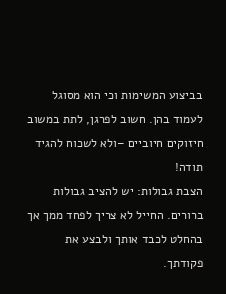בביצוע המשימות וכי הוא מסוגל לעמוד בהן. חשוב לפרגן, לתת במשוב חיזוקים חיוביים –ולא לשכוח להגיד תודה!
הצבת גבולות: יש להציב גבולות ברורים. החייל לא צריך לפחד ממך אך בהחלט לכבד אותך ולבצע את פקודתך.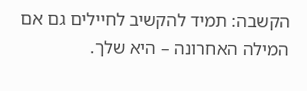הקשבה: תמיד להקשיב לחיילים גם אם המילה האחרונה – היא שלך.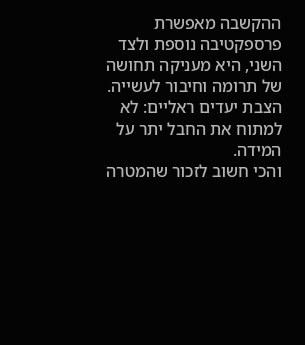ההקשבה מאפשרת פרספקטיבה נוספת ולצד השני, היא מעניקה תחושה של תרומה וחיבור לעשייה.
הצבת יעדים ראליים: לא למתוח את החבל יתר על המידה.
והכי חשוב לזכור שהמטרה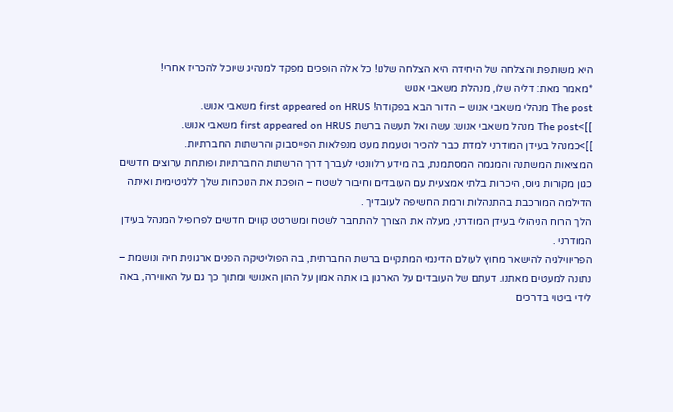היא משותפת והצלחה של היחידה היא הצלחה שלנו! כל אלה הופכים מפקד למנהיג שיוכל להכריז אחרי!
*מאמר מאת: דליה שלו, מנהלת משאבי אנוש
The post מנהלי משאבי אנוש – הדור הבא בפקודה! first appeared on HRUS משאבי אנוש.
]]>The post מנהל משאבי אנוש: עשה ואל תעשה ברשת first appeared on HRUS משאבי אנוש.
]]>כמנהל בעידן המודרני למדת כבר להכיר וטעמת מעט מנפלאות הפייסבוק והרשתות החברתיות.
המציאות המשתנה והמגמה המסתמנת, בה מידע רלוונטי לעברך דרך הרשתות החברתיות ופותחת ערוצים חדשים כגון מקורות גיוס, היכרות בלתי אמצעית עם העובדים וחיבור לשטח – הופכת את הנוכחות שלך ללגיטימית ואיתה הדילמה המורכבת בהתנהלות ורמת החשיפה לעובדיך .
הלך הרוח הניהולי בעידן המודרני, מעלה את הצורך להתחבר לשטח ומשרטט קווים חדשים לפרופיל המנהל בעידן המודרני .
הפריווילגיה להישאר מחוץ לעולם הדינמי המתקיים ברשת החברתית, בה הפוליטיקה הפנים ארגונית חיה ונושמת – נתונה למעטים מאתנו. דעתם של העובדים על הארגון בו אתה אמון על ההון האנושי ומתוך כך גם על האווירה, באה לידי ביטוי בדרכים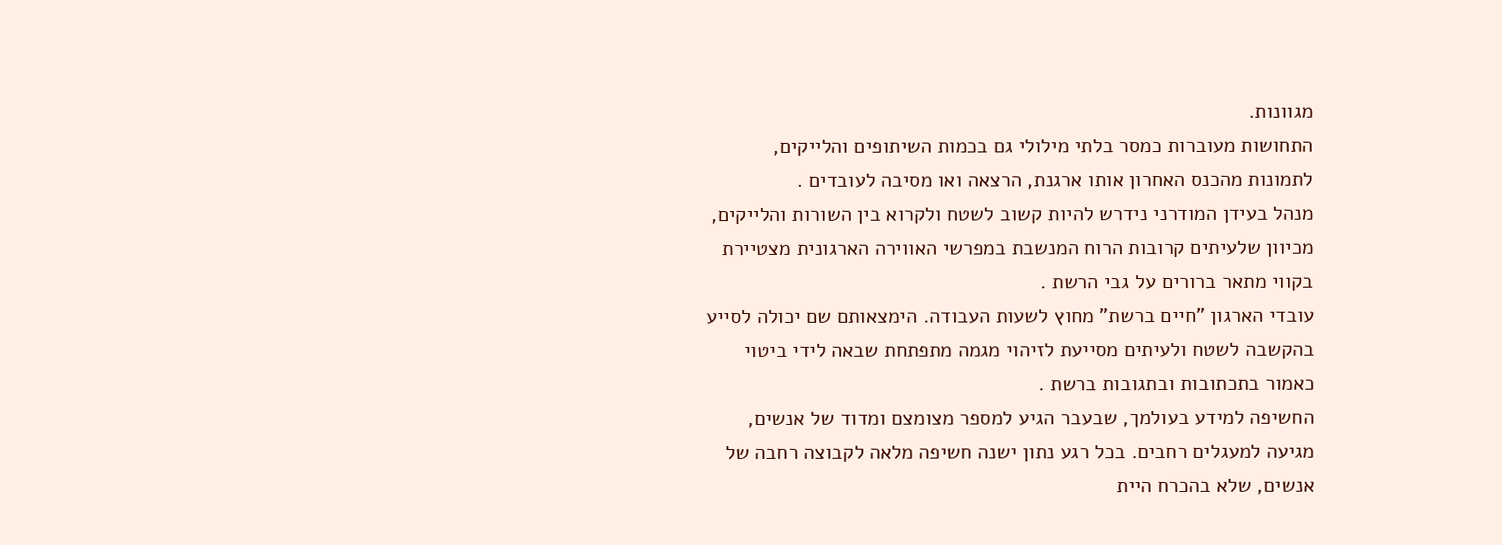מגוונות.
התחושות מעוברות כמסר בלתי מילולי גם בכמות השיתופים והלייקים, לתמונות מהכנס האחרון אותו ארגנת, הרצאה ואו מסיבה לעובדים .
מנהל בעידן המודרני נידרש להיות קשוב לשטח ולקרוא בין השורות והלייקים, מכיוון שלעיתים קרובות הרוח המנשבת במפרשי האווירה הארגונית מצטיירת בקווי מתאר ברורים על גבי הרשת .
עובדי הארגון "חיים ברשת" מחוץ לשעות העבודה. הימצאותם שם יכולה לסייע בהקשבה לשטח ולעיתים מסייעת לזיהוי מגמה מתפתחת שבאה לידי ביטוי כאמור בתכתובות ובתגובות ברשת .
החשיפה למידע בעולמך, שבעבר הגיע למספר מצומצם ומדוד של אנשים, מגיעה למעגלים רחבים. בכל רגע נתון ישנה חשיפה מלאה לקבוצה רחבה של אנשים, שלא בהכרח היית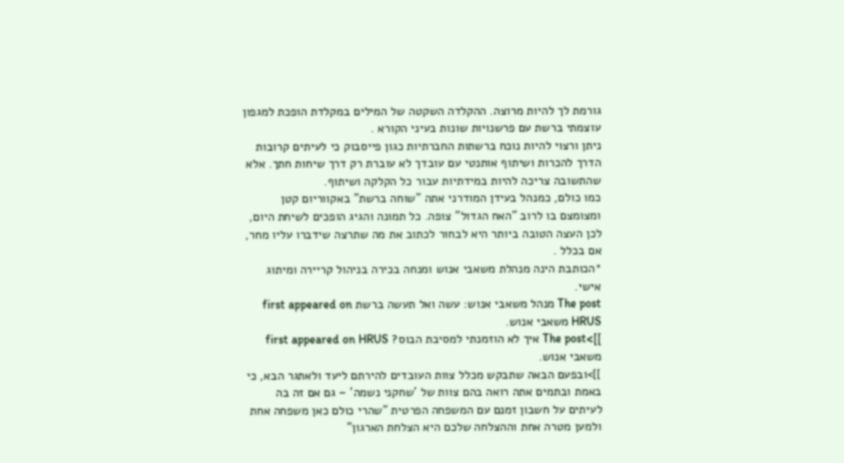גורמת לך להיות מרוצה. ההקלדה השקטה של המילים במקלדת הופכת למגפון עוצמתי ברשת עם פרשנויות שונות בעיני הקורא .
ניתן ורצוי להיות נוכח ברשתות החברתיות כגון פייסבוק כי לעיתים קרובות הדרך להכרות ושיתוף אותנטי עם עובדך לא עוברת רק דרך שיחות חתך. אלא שהתשובה צריכה להיות במידתיות עבור כל הקלקה ושיתוף.
כמו כולם, כמנהל בעידן המודרני אתה "שוחה ברשת" באקווריום קטן ומצומצם בו לרוב "האח הגדול" צופה. כל תמונה והגיג הופכים לשיחת היום, לכן העצה הטובה ביותר היא לבחור לכתוב את מה שתרצה שידברו עליו מחר, אם בכלל .
*הכותבת הינה מנהלת משאבי אנוש ומנחה בכירה בניהול קריירה ומיתוג אישי.
The post מנהל משאבי אנוש: עשה ואל תעשה ברשת first appeared on HRUS משאבי אנוש.
]]>The post איך לא הוזמנתי למסיבת הבוס? first appeared on HRUS משאבי אנוש.
]]>ובפעם הבאה שתבקש מכלל צוות העובדים להירתם ליעד ולאתגר הבא, כי באמת ובתמים אתה רואה בהם צוות של 'שחקני נשמה' – גם אם זה בה לעיתים על חשבון זמנם עם המשפחה הפרטית "שהרי כולם כאן משפחה אחת ולמען מטרה אחת וההצלחה שלכם היא הצלחת הארגון"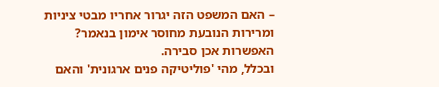– האם המשפט הזה יגרור אחריו מבטי ציניות ומרירות הנובעת מחוסר אימון בנאמר? האפשרות אכן סבירה.
ובכלל, מהי 'פוליטיקה פנים ארגונית' והאם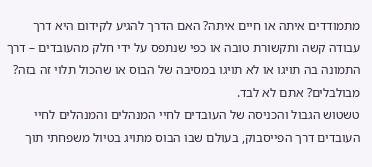מתמודדים איתה או חיים איתה? האם הדרך להגיע לקידום היא דרך עבודה קשה ותקשורת טובה או כפי שנתפס על ידי חלק מהעובדים – דרך התמונה בה תויגו או לא תויגו במסיבה של הבוס או שהכול תלוי זה בזה? מבולבלים? אתם לא לבד.
טשטוש הגבול והכניסה של העובדים לחיי המנהלים והמנהלים לחיי העובדים דרך הפייסבוק, בעולם שבו הבוס מתויג בטיול משפחתי תוך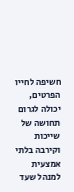חשיפה לחייו הפרטים, יכולה לגרום תחושה של שייכות וקירבה בלתי אמצעית למנהל שעד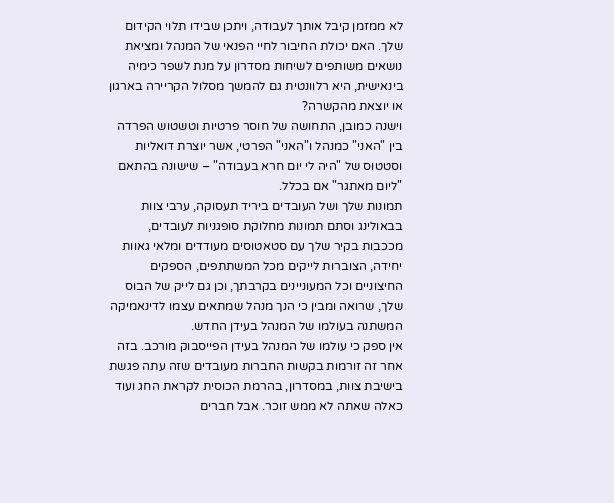לא ממזמן קיבל אותך לעבודה, ויתכן שבידו תלוי הקידום שלך. האם יכולת החיבור לחיי הפנאי של המנהל ומציאת נושאים משותפים לשיחות מסדרון על מנת לשפר כימיה בינאישית, היא רלוונטית גם להמשך מסלול הקריירה בארגון או יוצאת מהקשרה?
וישנה כמובן, התחושה של חוסר פרטיות וטשטוש הפרדה בין "האני" כמנהל ו"האני" הפרטי, אשר יוצרת דואליות וסטטוס של "היה לי יום חרא בעבודה" – שישונה בהתאם "ליום מאתגר" אם בכלל.
תמונות שלך ושל העובדים ביריד תעסוקה, ערבי צוות בבאולינג וסתם תמונות מחלוקת סופגניות לעובדים, מככבות בקיר שלך עם סטאטוסים מעודדים ומלאי גאוות יחידה, הצוברות לייקים מכל המשתתפים, הספקים החיצוניים וכל המעוניינים בקרבתך, וכן גם לייק של הבוס שלך, שרואה ומבין כי הנך מנהל שמתאים עצמו לדינאמיקה המשתנה בעולמו של המנהל בעידן החדש.
אין ספק כי עולמו של המנהל בעידן הפייסבוק מורכב. בזה אחר זה זורמות בקשות החברות מעובדים שזה עתה פגשת בישיבת צוות, במסדרון, בהרמת הכוסית לקראת החג ועוד כאלה שאתה לא ממש זוכר. אבל חברים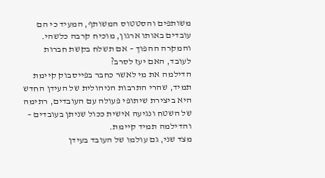משותפים והסטטוס המשותף, המעיד כי הם עובדים באותו ארגון, מוכיח קרבה כלשהי. והמקרה ההפוך – אם תשלח בקשת חברות לעובד, האם יעז לסרב?
הדילמה את מי לאשר כחבר בפייסבוק קיימת תמיד, שהרי התרבות הניהולית של העידן החדש היא ביצירת שיתופי פעולה עם העובדים, רתימה של השטח ונגיעה אישית ככול שניתן בעובדים – והדילמה תמיד קיימת.
מצד שני, גם עולמו של העובד בעידן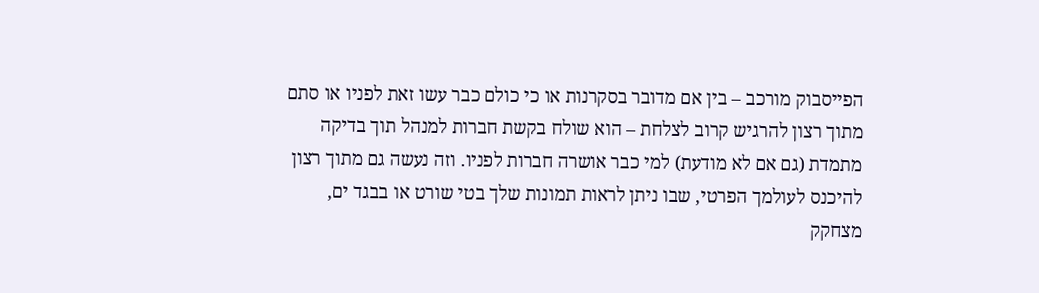הפייסבוק מורכב – בין אם מדובר בסקרנות או כי כולם כבר עשו זאת לפניו או סתם מתוך רצון להרגיש קרוב לצלחת – הוא שולח בקשת חברות למנהל תוך בדיקה מתמדת (גם אם לא מודעת) למי כבר אושרה חברות לפניו. וזה נעשה גם מתוך רצון להיכנס לעולמך הפרטי, שבו ניתן לראות תמונות שלך בטי שורט או בבגד ים, מצחקק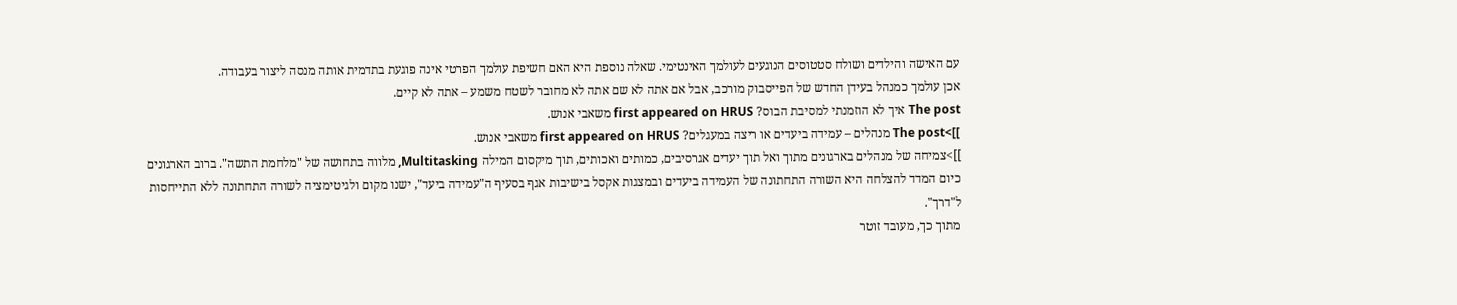עם האישה והילדים ושולח סטטוסים הנוגעים לעולמך האינטימי. שאלה נוספת היא האם חשיפת עולמך הפרטי אינה פוגעת בתדמית אותה מנסה ליצור בעבודה.
אכן עולמך כמנהל בעידן החדש של הפייסבוק מורכב, אבל אם אתה לא שם אתה לא מחובר לשטח משמע – אתה לא קיים.
The post איך לא הוזמנתי למסיבת הבוס? first appeared on HRUS משאבי אנוש.
]]>The post מנהלים – עמידה ביעדים או ריצה במעגלים? first appeared on HRUS משאבי אנוש.
]]>צמיחה של מנהלים בארגונים מתוך ואל תוך יעדים אגרסיבים, כמותים ואכותים, תוך מיקסום המילה Multitasking, מלווה בתחושה של "מלחמת התשה". ברוב הארגונים כיום המדד להצלחה היא השורה התחתונה של העמידה ביעדים ובמצגות אקסל בישיבות אגף בסעיף ה"עמידה ביעד", ישנו מקום ולגיטימציה לשורה התחתונה ללא התייחסות ל"דרך".
מתוך כך, מעובד זוטר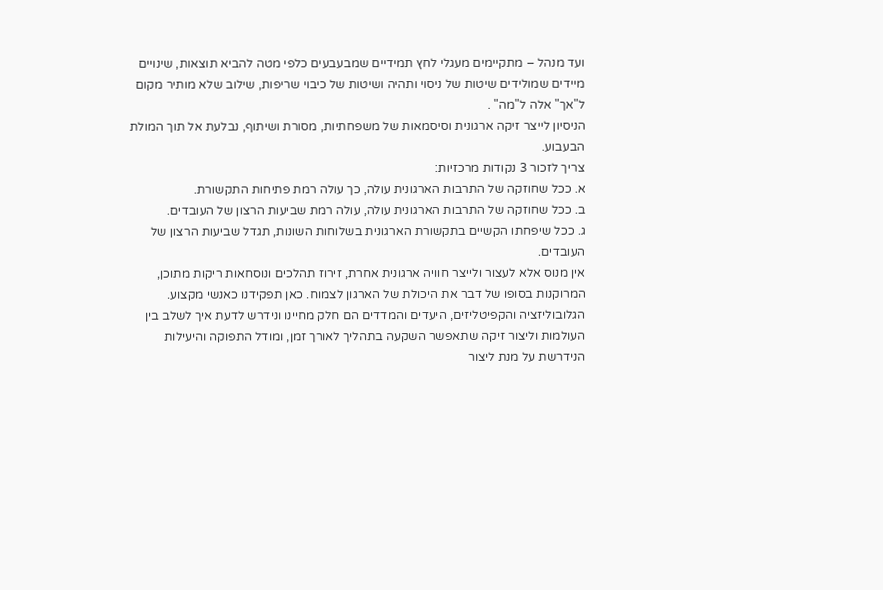ועד מנהל – מתקיימים מעגלי לחץ תמידיים שמבעבעים כלפי מטה להביא תוצאות, שינויים מיידים שמולידים שיטות של ניסוי ותהיה ושיטות של כיבוי שריפות, שילוב שלא מותיר מקום ל"אך" אלה ל"מה" .
הניסיון לייצר זיקה ארגונית וסיסמאות של משפחתיות, מסורת ושיתוף, נבלעת אל תוך המולת הבעבוע.
צריך לזכור 3 נקודות מרכזיות:
א. ככל שחוזקה של התרבות הארגונית עולה, כך עולה רמת פתיחות התקשורת.
ב. ככל שחוזקה של התרבות הארגונית עולה, עולה רמת שביעות הרצון של העובדים.
ג. ככל שיפחתו הקשיים בתקשורת הארגונית בשלוחות השונות, תגדל שביעות הרצון של העובדים.
אין מנוס אלא לעצור ולייצר חוויה ארגונית אחרת, זירוז תהלכים ונוסחאות ריקות מתוכן, המרוקנות בסופו של דבר את היכולת של הארגון לצמוח. כאן תפקידנו כאנשי מקצוע.
הגלובוליזציה והקפיטליזים, היעדים והמדדים הם חלק מחיינו ונידרש לדעת איך לשלב בין העולמות וליצור זיקה שתאפשר השקעה בתהליך לאורך זמן, ומודל התפוקה והיעילות הנידרשת על מנת ליצור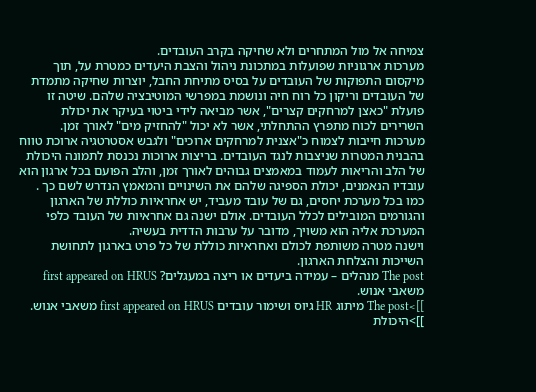צמיחה אל מול המתחרים ולא שחיקה בקרב העובדים.
מערכות ארגוניות שפועלות במתכונת ניהול והצבת היעדים כמטרת על, תוך מיקסום התפוקות של העובדים על בסיס מתיחת החבל, יוצרות שחיקה מתמדת של העובדים וריקון כל רוח חיה ונושמת במפרשי המוטיבציה שלהם. שיטה זו פועלת "כאצן למרחקים קצרים", אשר מביאה לידי ביטוי בעיקר את יכולת השרירים לכוח מתפרץ ההתחלתי, אשר לא יכול "להחזיק מים" לאורך זמן.
מערכות חייבות לצמוח כ"אצנית למרחקים ארוכים" ולגבש אסטרטגיה ארוכת טווח בהבנית המטרות שניצבות לנגד העובדים. בריצות ארוכות נכנסת לתמונה היכולת של הלב והריאות לעמוד במאמצים גבוהים לאורך זמן, והלב הפועם בכל ארגון הוא עובדיו הנאמנים, יכולת הספיגה שלהם את השינויים והמאמץ הנדרש לשם כך .
כמו בכל מערכת יחסים, גם של עובד מעביד, יש אחראיות כוללת של הארגון והגורמים המובילים לכלל העובדים. אולם ישנה גם אחראיות של העובד כלפי המערכת אליה הוא משויך, מדובר על ערבות הדדית בעשיה.
וישנה מטרה משותפת לכולם ואחראיות כוללת של כל פרט בארגון לתחושת השייכות והצלחת הארגון.
The post מנהלים – עמידה ביעדים או ריצה במעגלים? first appeared on HRUS משאבי אנוש.
]]>The post מיתוג HR גיוס ושימור עובדים first appeared on HRUS משאבי אנוש.
]]>היכולת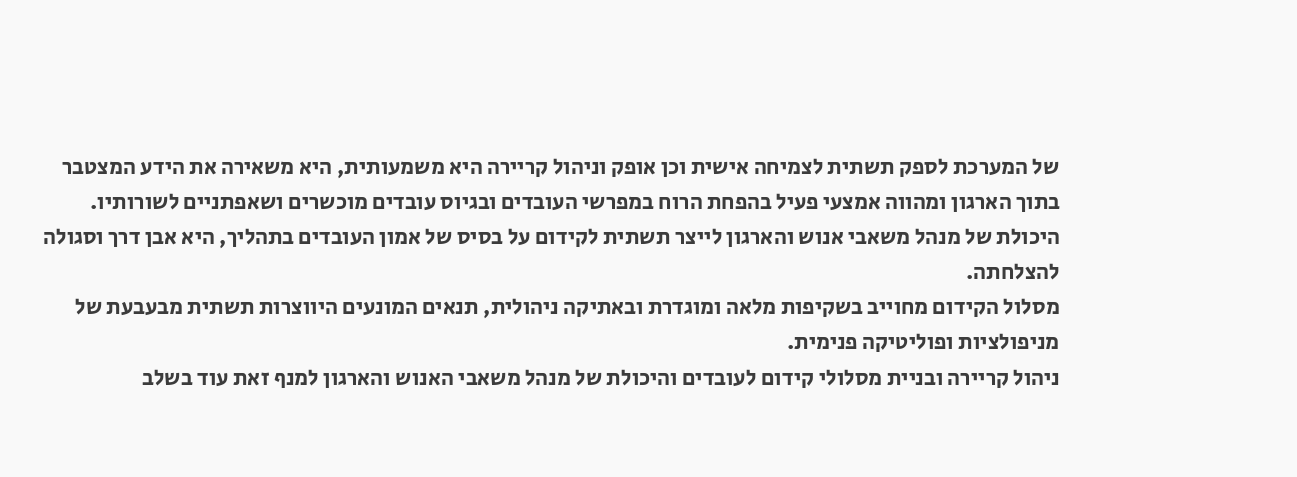של המערכת לספק תשתית לצמיחה אישית וכן אופק וניהול קריירה היא משמעותית, היא משאירה את הידע המצטבר בתוך הארגון ומהווה אמצעי פעיל בהפחת הרוח במפרשי העובדים ובגיוס עובדים מוכשרים ושאפתניים לשורותיו.
היכולת של מנהל משאבי אנוש והארגון לייצר תשתית לקידום על בסיס של אמון העובדים בתהליך, היא אבן דרך וסגולה להצלחתה.
מסלול הקידום מחוייב בשקיפות מלאה ומוגדרת ובאתיקה ניהולית, תנאים המונעים היווצרות תשתית מבעבעת של מניפולציות ופוליטיקה פנימית.
ניהול קריירה ובניית מסלולי קידום לעובדים והיכולת של מנהל משאבי האנוש והארגון למנף זאת עוד בשלב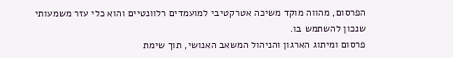הפרסום, מהווה מוקד משיכה אטרקטיבי למועמדים רלוונטיים והוא כלי עזר משמעותי שנכון להשתמש בו.
פרסום ומיתוג הארגון והניהול המשאב האנושי, תוך שימת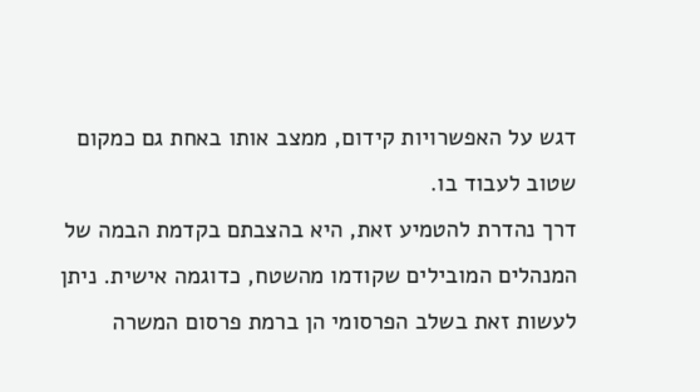דגש על האפשרויות קידום, ממצב אותו באחת גם כמקום שטוב לעבוד בו.
דרך נהדרת להטמיע זאת, היא בהצבתם בקדמת הבמה של המנהלים המובילים שקודמו מהשטח, כדוגמה אישית. ניתן לעשות זאת בשלב הפרסומי הן ברמת פרסום המשרה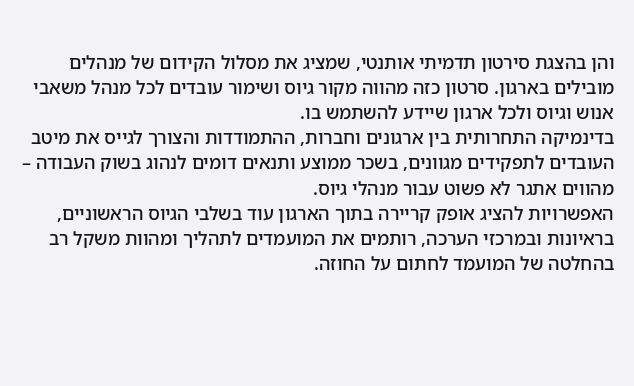והן בהצגת סירטון תדמיתי אותנטי, שמציג את מסלול הקידום של מנהלים מובילים בארגון. סרטון כזה מהווה מקור גיוס ושימור עובדים לכל מנהל משאבי אנוש וגיוס ולכל ארגון שיידע להשתמש בו.
בדינמיקה התחרותית בין ארגונים וחברות, ההתמודדות והצורך לגייס את מיטב העובדים לתפקידים מגוונים, בשכר ממוצע ותנאים דומים לנהוג בשוק העבודה – מהווים אתגר לא פשוט עבור מנהלי גיוס.
האפשרויות להציג אופק קריירה בתוך הארגון עוד בשלבי הגיוס הראשוניים, בראיונות ובמרכזי הערכה, רותמים את המועמדים לתהליך ומהוות משקל רב בהחלטה של המועמד לחתום על החוזה.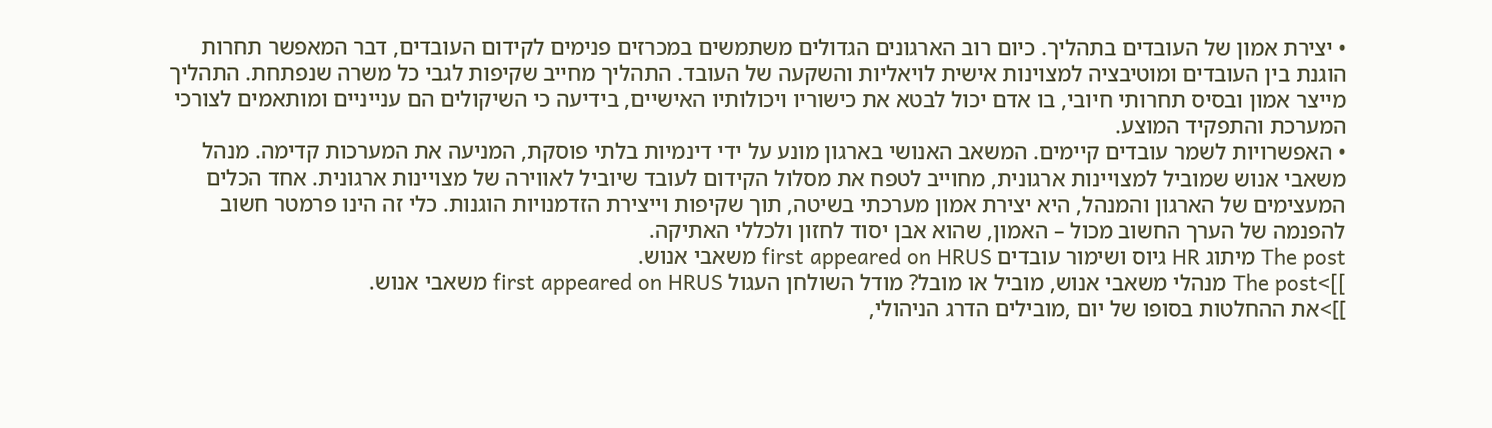• יצירת אמון של העובדים בתהליך. כיום רוב הארגונים הגדולים משתמשים במכרזים פנימים לקידום העובדים, דבר המאפשר תחרות הוגנת בין העובדים ומוטיבציה למצוינות אישית לויאליות והשקעה של העובד. התהליך מחייב שקיפות לגבי כל משרה שנפתחת. התהליך מייצר אמון ובסיס תחרותי חיובי, בו אדם יכול לבטא את כישוריו ויכולותיו האישיים, בידיעה כי השיקולים הם ענייניים ומותאמים לצורכי המערכת והתפקיד המוצע.
• האפשרויות לשמר עובדים קיימים. המשאב האנושי בארגון מונע על ידי דינמיות בלתי פוסקת, המניעה את המערכות קדימה. מנהל משאבי אנוש שמוביל למצויינות ארגונית, מחוייב לטפח את מסלול הקידום לעובד שיוביל לאווירה של מצויינות ארגונית. אחד הכלים המעצימים של הארגון והמנהל, היא יצירת אמון מערכתי בשיטה, תוך שקיפות וייצירת הזדמנויות הוגנות. כלי זה הינו פרמטר חשוב להפנמה של הערך החשוב מכול – האמון, שהוא אבן יסוד לחזון ולכללי האתיקה.
The post מיתוג HR גיוס ושימור עובדים first appeared on HRUS משאבי אנוש.
]]>The post מנהלי משאבי אנוש, מוביל או מובל? מודל השולחן העגול first appeared on HRUS משאבי אנוש.
]]>את ההחלטות בסופו של יום ,מובילים הדרג הניהולי,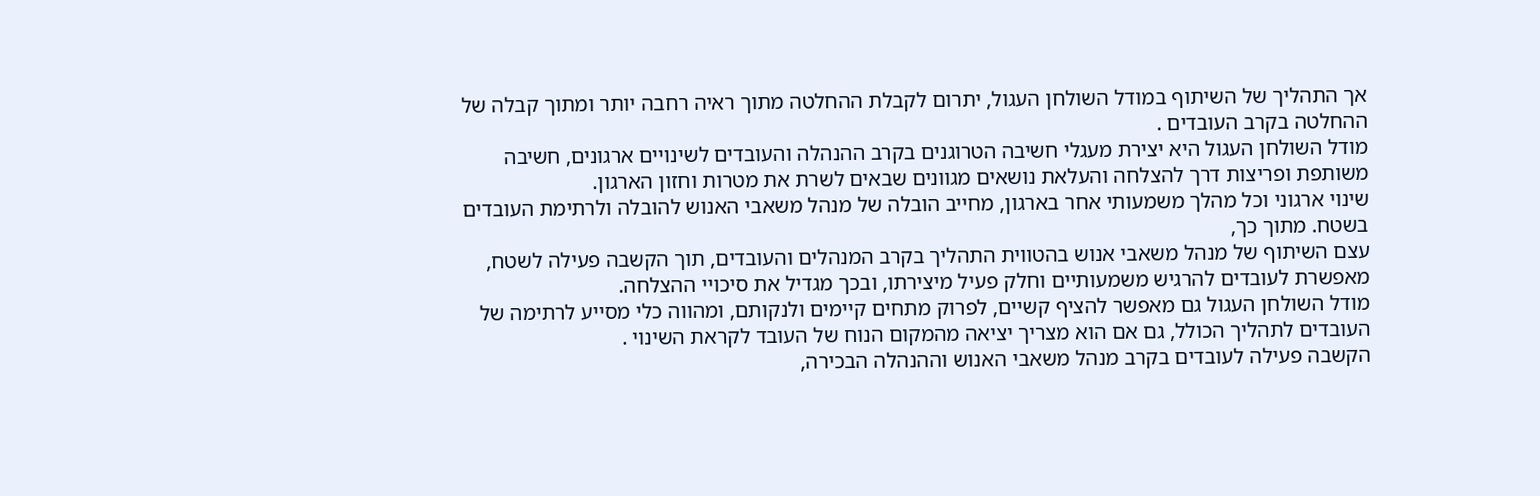אך התהליך של השיתוף במודל השולחן העגול, יתרום לקבלת ההחלטה מתוך ראיה רחבה יותר ומתוך קבלה של ההחלטה בקרב העובדים .
מודל השולחן העגול היא יצירת מעגלי חשיבה הטרוגנים בקרב ההנהלה והעובדים לשינויים ארגונים, חשיבה משותפת ופריצות דרך להצלחה והעלאת נושאים מגוונים שבאים לשרת את מטרות וחזון הארגון.
שינוי ארגוני וכל מהלך משמעותי אחר בארגון, מחייב הובלה של מנהל משאבי האנוש להובלה ולרתימת העובדים בשטח. מתוך כך,
עצם השיתוף של מנהל משאבי אנוש בהטווית התהליך בקרב המנהלים והעובדים, תוך הקשבה פעילה לשטח, מאפשרת לעובדים להרגיש משמעותיים וחלק פעיל מיצירתו, ובכך מגדיל את סיכויי ההצלחה.
מודל השולחן העגול גם מאפשר להציף קשיים, לפרוק מתחים קיימים ולנקותם, ומהווה כלי מסייע לרתימה של העובדים לתהליך הכולל, גם אם הוא מצריך יציאה מהמקום הנוח של העובד לקראת השינוי .
הקשבה פעילה לעובדים בקרב מנהל משאבי האנוש וההנהלה הבכירה,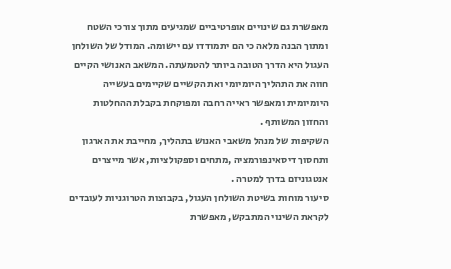מאפשרת גם שינויים אופרטיביים שמגיעים מתוך צורכי השטח ומתוך הבנה מלאה כי הם יתמודדו עם יישומה. המודל של השולחן העגול היא הדרך הטובה ביותר להטמעתה. המשאב האנושי הקיים חווה את התהליך היומיומי ואת הקשיים שקיימים בעשייה היומיומית ומאפשר ראייה רחבה ומפוקחת בקבלת ההחלטות והחזון המשותף .
השקיפות של מנהל משאבי האנוש בתהליך, מחייבת את הארגון ותחסוך דיסאינפורמציה ,מתחים וספקולציות, אשר מייצרים אנטגוניזם בדרך למטרה .
סיעור מוחות בשיטת השולחן העגול, בקבוצות הטרוגניות לעובדים לקראת השינוי המתבקש, מאפשרת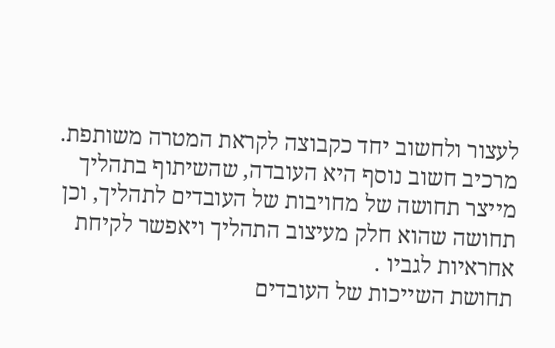לעצור ולחשוב יחד כקבוצה לקראת המטרה משותפת.
מרכיב חשוב נוסף היא העובדה, שהשיתוף בתהליך מייצר תחושה של מחויבות של העובדים לתהליך, וכן תחושה שהוא חלק מעיצוב התהליך ויאפשר לקיחת אחראיות לגביו .
תחושת השייכות של העובדים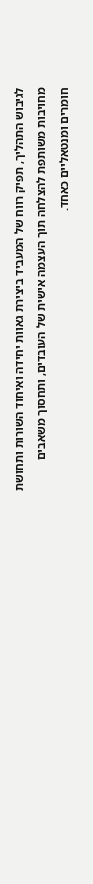לגיבוש התהליך, תפיק רווח של המעביד ביצירת גאוות יחידה ואיחוד השורות ותחושת מחויבות משותפת להצלחה תוך העצמה אישית של העובדים, ותחסוך משאבים חומרים ומנטאליים כאחד.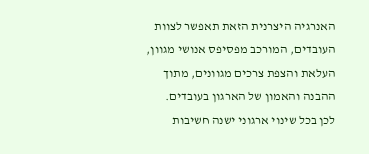האנרגיה היצרנית הזאת תאפשר לצוות העובדים, המורכב מפסיפס אנושי מגוון, העלאת והצפת צרכים מגוונים, מתוך ההבנה והאמון של הארגון בעובדים.
לכן בכל שינוי ארגוני ישנה חשיבות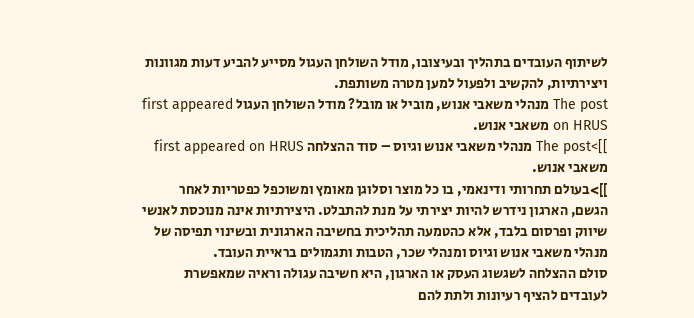לשיתוף העובדים בתהליך ובעיצובו, מודל השולחן העגול מסייע להביע דעות מגוונות ויצירתיות, להקשיב ולפעול למען מטרה משותפת.
The post מנהלי משאבי אנוש, מוביל או מובל? מודל השולחן העגול first appeared on HRUS משאבי אנוש.
]]>The post מנהלי משאבי אנוש וגיוס – סוד ההצלחה first appeared on HRUS משאבי אנוש.
]]>בעולם תחרותי ודינאמי, בו כל מוצר וסלוגן מאומץ ומשוכפל כפטריות לאחר הגשם, הארגון נידרש להיות יצירתי על מנת להתבלט. היצירתיות אינה מנוכסת לאנשי שיווק ופרסום בלבד, אלא כהטמעה תהליכית בחשיבה הארגונית ובשינוי תפיסה של מנהלי משאבי אנוש וגיוס ומנהלי שכר, הטבות ותגמולים בראיית העובד.
סולם ההצלחה לשגשוג העסק או הארגון, היא חשיבה עגולה וראיה שמאפשרת לעובדים להציף רעיונות ולתת להם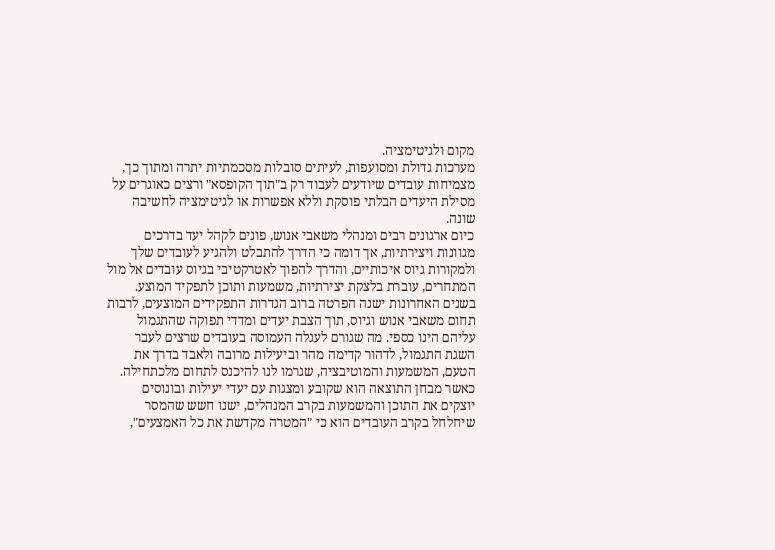מקום ולגיטימציה.
מערכות גדולת ומסועפות, לעיתים סובלות מסכמתיות יתרה ומתוך כך, מצמיחות עובדים שיודעים לעבוד רק ב"תוך הקופסא" ורצים כאוגרים על מסילת היעדים הבלתי פוסקת וללא אפשרות או לגיטימציה לחשיבה שונה.
כיום ארגונים רבים ומנהלי משאבי אנוש, פונים לקהל יעד בדרכים מגוונות ויצירתיות, אך דומה כי הדרך להתבלט ולהגיע לעובדים שלך ולמקורות גיוס איכותיים, והדרך להפוך לאטרקטיבי בגיוס עובדים אל מול המתחרים, עוברת בלצקת יצירתיות, משמעות ותוכן לתפקיד המוצע.
בשנים האחרונות ישנה הפרטה ברוב הגדרות התפקידים המוצעים, לרבות תחום משאבי אנוש וגיוס, תוך הצבת יעדים ומדדי תפוקה שהתגמול עליהם הינו כספי. מה שגורם לעגלה העמוסה בעובדים שרצים לעבר השגת התגמול, לדהור קדימה מהר וביעילות מרובה ולאבד בדרך את הטעם, המשמעות והמוטיבציה, שגרמו לנו להיכנס לתחום מלכתחילה.
כאשר מבחן התוצאה הוא שקובע ומצגות עם יעדי יעילות ובונוסים יוצקים את התוכן והמשמעות בקרב המנהלים, ישנו חשש שהמסר שיחלחל בקרב העובדים הוא כי "המטרה מקדשת את כל האמצעים",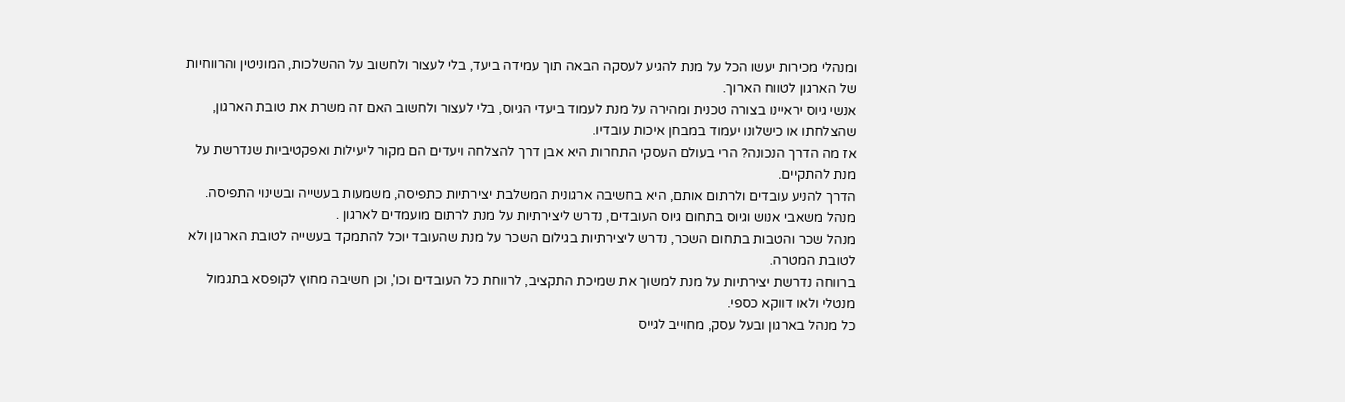ומנהלי מכירות יעשו הכל על מנת להגיע לעסקה הבאה תוך עמידה ביעד, בלי לעצור ולחשוב על ההשלכות, המוניטין והרווחיות של הארגון לטווח הארוך.
אנשי גיוס יראיינו בצורה טכנית ומהירה על מנת לעמוד ביעדי הגיוס, בלי לעצור ולחשוב האם זה משרת את טובת הארגון, שהצלחתו או כישלונו יעמוד במבחן איכות עובדיו.
אז מה הדרך הנכונה? הרי בעולם העסקי התחרות היא אבן דרך להצלחה ויעדים הם מקור ליעילות ואפקטיביות שנדרשת על מנת להתקיים.
הדרך להניע עובדים ולרתום אותם, היא בחשיבה ארגונית המשלבת יצירתיות כתפיסה, משמעות בעשייה ובשינוי התפיסה.
מנהל משאבי אנוש וגיוס בתחום גיוס העובדים, נדרש ליצירתיות על מנת לרתום מועמדים לארגון .
מנהל שכר והטבות בתחום השכר, נדרש ליצירתיות בגילום השכר על מנת שהעובד יוכל להתמקד בעשייה לטובת הארגון ולא לטובת המטרה.
ברווחה נדרשת יצירתיות על מנת למשוך את שמיכת התקציב, לרווחת כל העובדים וכו', וכן חשיבה מחוץ לקופסא בתגמול מנטלי ולאו דווקא כספי.
כל מנהל בארגון ובעל עסק, מחוייב לגייס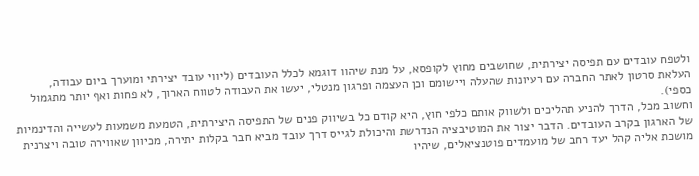ולטפח עובדים עם תפיסה יצירתית, שחושבים מחוץ לקופסא, על מנת שיהוו דוגמא לכלל העובדים (ליווי עובד יצירתי ומוערך ביום עבודה, העלאת סרטון לאתר החברה עם רעיונות שהעלה ויישומם וכן העצמה ופרגון מנטלי, יעשו את העבודה לטווח הארוך, לא פחות ואף יותר מתגמול כספי).
וחשוב מכל, הדרך להניע תהליכים ולשווק אותם כלפי חוץ, היא קודם כל בשיווק פנים של התפיסה היצירתית, הטמעת משמעות לעשייה והדינמיות של הארגון בקרב העובדים. הדבר יצור את המוטיבציה הנדרשת והיכולת לגייס דרך עובד מביא חבר בקלות יתירה, מכיוון שאווירה טובה ויצרנית מושכת אליה קהל יעד רחב של מועמדים פוטנציאלים, שיהיו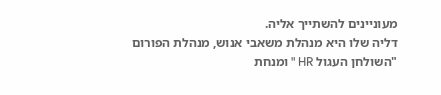מעוניינים להשתייך אליה.
דליה שלו היא מנהלת משאבי אנוש, מנהלת הפורום "השולחן העגול HR " ומנחת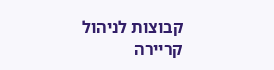קבוצות לניהול קריירה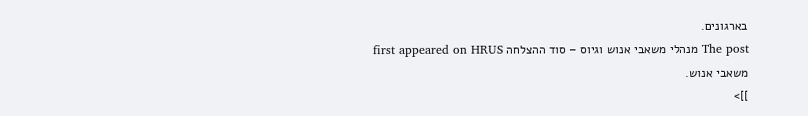בארגונים.
The post מנהלי משאבי אנוש וגיוס – סוד ההצלחה first appeared on HRUS משאבי אנוש.
]]>